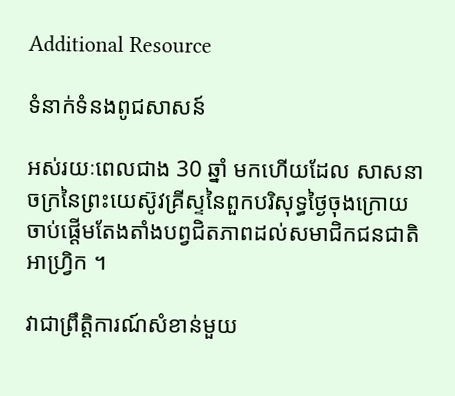Additional Resource

ទំនាក់ទំនងពូជសាសន៍

អស់រយៈពេលជាង 30 ឆ្នាំ មកហើយដែល សាសនាចក្រនៃព្រះយេស៊ូវគ្រីស្ទនៃពួកបរិសុទ្ធថ្ងៃចុងក្រោយ ចាប់ផ្ដើមតែងតាំងបព្វជិតភាពដល់សមាជិកជនជាតិអាហ្វ្រិក ។

វាជាព្រឹត្តិការណ៍សំខាន់មួយ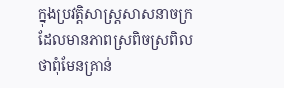ក្នុងប្រវត្តិសាស្ត្រសាសនាចក្រ ដែលមានភាពស្រពិចស្រពិលថាពុំមែនគ្រាន់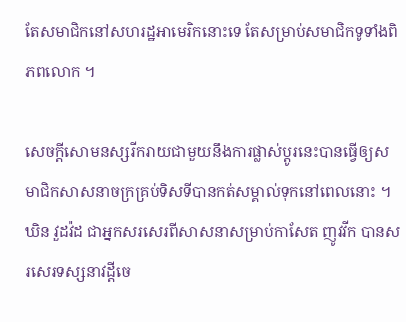តែសមាជិកនៅសហរដ្ឋអាមេរិកនោះទេ តែសម្រាប់សមាជិកទូទាំងពិភពលោក ។

សេចក្ដីសោមនស្សរីករាយជាមួយនឹងការផ្លាស់ប្ដូរនេះបានធ្វើឲ្យសមាជិកសាសនាចក្រគ្រប់ទិសទីបានកត់សម្គាល់ទុកនៅពេលនោះ ។ ឃិន វួដវ៉ដ ជាអ្នកសរសេរពីសាសនាសម្រាប់កាសែត ញូវវីក បានសរសេរទស្សនាវដ្ដីចេ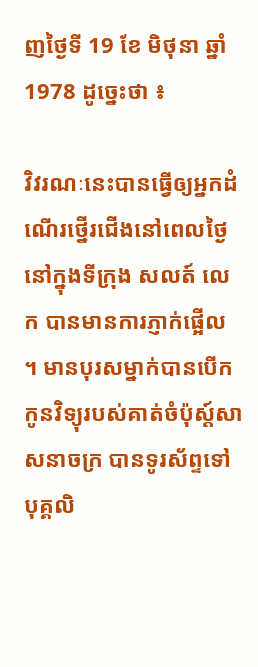ញថ្ងៃទី 19 ខែ មិថុនា ឆ្នាំ 1978 ដូច្នេះថា ៖

វិវរណៈនេះបានធ្វើឲ្យអ្នកដំណើរថ្នើរជើងនៅពេលថ្ងៃនៅក្នុងទីក្រុង សលត៍ លេក បានមានការភ្ញាក់ផ្អើល ។ មានបុរសម្នាក់បានបើកកូនវិទ្យុរបស់គាត់ចំប៉ុស្ត៍សាសនាចក្រ បានទូរស័ព្ទទៅបុគ្គលិ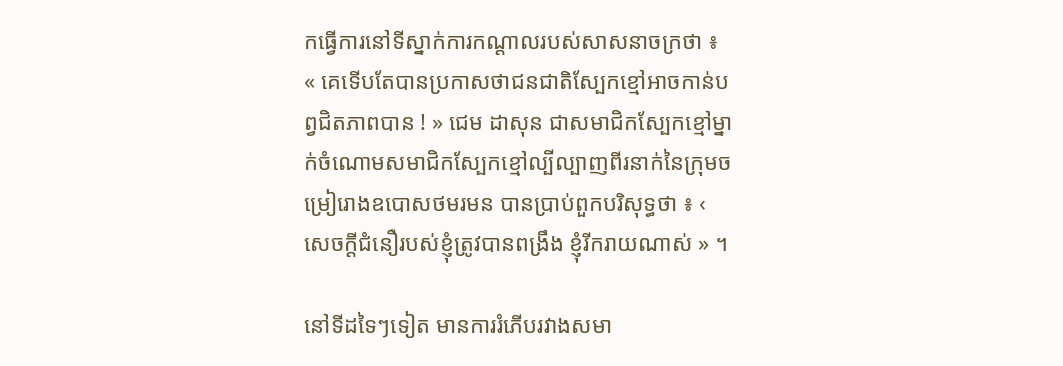កធ្វើការនៅទីស្នាក់ការកណ្តាលរបស់សាសនាចក្រថា ៖  « គេទើបតែបានប្រកាសថាជនជាតិស្បែកខ្មៅអាចកាន់បព្វជិតភាពបាន ! » ជេម ដាសុន ជាសមាជិកស្បែកខ្មៅម្នាក់ចំណោមសមាជិកស្បែកខ្មៅល្បីល្បាញពីរនាក់នៃក្រុមចម្រៀរោងឧបោសថមរមន បានប្រាប់ពួកបរិសុទ្ធថា ៖ ‹ សេចក្ដីជំនឿរបស់ខ្ញុំត្រូវបានពង្រឹង ខ្ញុំរីករាយណាស់ » ។

នៅទីដទៃៗទៀត មានការរំភើបរវាងសមា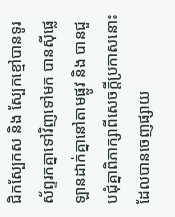ជិកស្បែកស និង ស្បែកខ្មៅបានទូរស័ព្ទរកគ្នាទៅវិញទៅមក បានស៊ីផ្លេឡានដាក់គ្នានៅតាមផ្លូវ និង បានជួបជុំគ្នាពិភាក្សាពីសេចក្ដីប្រកាសនោះ ដែលបានចេញផ្សាយ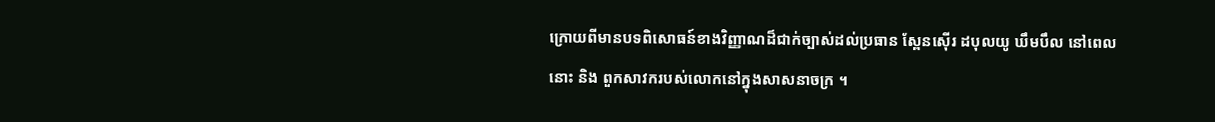ក្រោយពីមានបទពិសោធន៍ខាងវិញ្ញាណដ៏ជាក់ច្បាស់ដល់ប្រធាន ស្ពែនស៊ើរ ដបុលយូ ឃឹមបឹល នៅពេលនោះ និង ពួកសាវករបស់លោកនៅក្នុងសាសនាចក្រ ។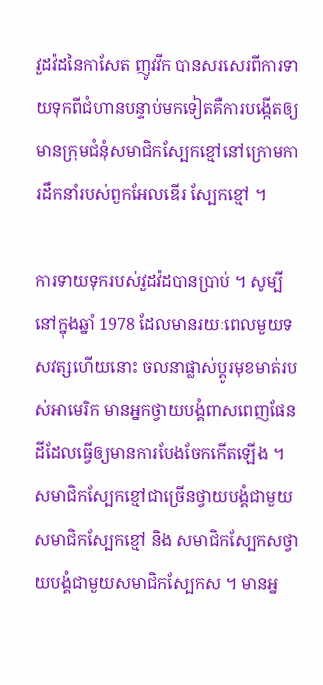វួដវ៉ដនៃកាសែត ញូវវីក បានសរសេរពីការទាយទុកពីជំហានបន្ទាប់មកទៀតគឺការបង្កើតឲ្យមានក្រុមជំនុំសមាជិកស្បែកខ្មៅនៅក្រោមការដឹកនាំរបស់ពួកអែលឌើរ ស្បែកខ្មៅ ។

ការទាយទុករបស់វួដវ៉ដបានប្រាប់ ។ សូម្បីនៅក្នុងឆ្នាំ 1978 ដែលមានរយៈពេលមួយទសវត្សហើយនោះ ចលនាផ្លាស់ប្ដូរមុខមាត់របស់អាមេរិក មានអ្នកថ្វាយបង្គំពាសពេញផែនដីដែលធ្វើឲ្យមានការបែងចែកកើតឡើង ។ សមាជិកស្បែកខ្មៅជាច្រើនថ្វាយបង្គំជាមួយសមាជិកស្បែកខ្មៅ និង សមាជិកស្បែកសថ្វាយបង្គំជាមួយសមាជិកស្បែកស ។ មានអ្ន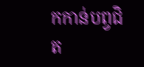កកាន់បព្វជិត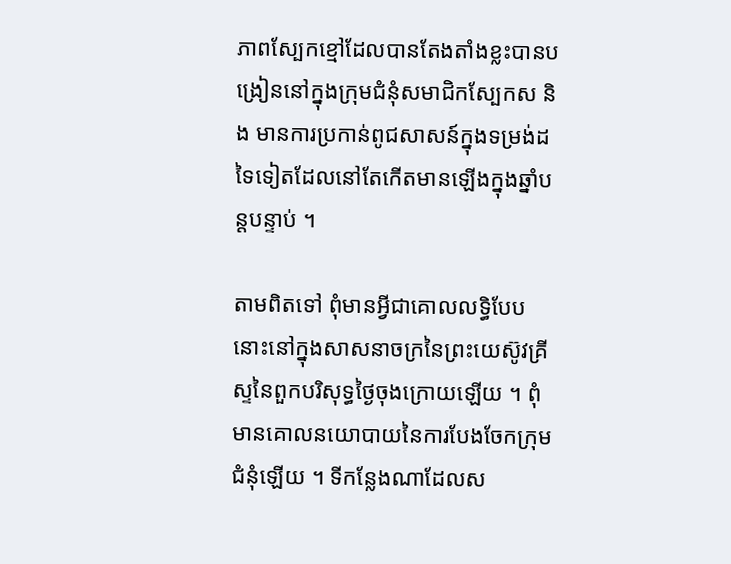ភាពស្បែកខ្មៅដែលបានតែងតាំងខ្លះបានបង្រៀននៅក្នុងក្រុមជំនុំសមាជិកស្បែកស និង មានការប្រកាន់ពូជសាសន៍ក្នុងទម្រង់ដទៃទៀតដែលនៅតែកើតមានឡើងក្នុងឆ្នាំបន្តបន្ទាប់ ។

តាមពិតទៅ ពុំមានអ្វីជាគោលលទ្ធិបែបនោះនៅក្នុងសាសនាចក្រនៃព្រះយេស៊ូវគ្រីស្ទនៃពួកបរិសុទ្ធថ្ងៃចុងក្រោយឡើយ ។ ពុំមានគោលនយោបាយនៃការបែងចែកក្រុមជំនុំឡើយ ។ ទីកន្លែងណាដែលស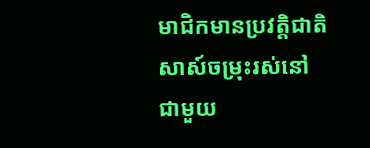មាជិកមានប្រវត្តិជាតិសាស៍ចម្រុះរស់នៅជាមួយ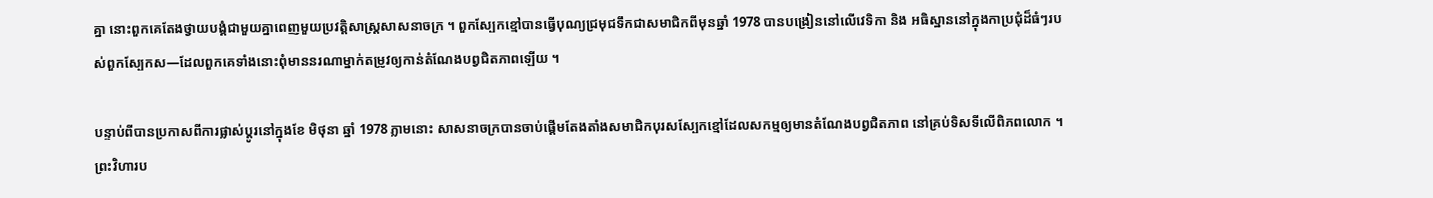គ្នា នោះពួកគេតែងថ្វាយបង្គំជាមួយគ្នាពេញមួយប្រវត្តិសាស្ត្រសាសនាចក្រ ។ ពួកស្បែកខ្មៅបានធ្វើបុណ្យជ្រមុជទឹកជាសមាជិកពីមុនឆ្នាំ 1978 បានបង្រៀននៅលើវេទិកា និង អធិស្ឋាននៅក្នុងកាប្រជុំដ៏ធំៗរបស់ពួកស្បែកស—ដែលពួកគេទាំងនោះពុំមាននរណាម្នាក់តម្រូវឲ្យកាន់តំណែងបព្វជិតភាពឡើយ ។

បន្ទាប់ពីបានប្រកាសពីការផ្លាស់ប្ដូរនៅក្នុងខែ មិថុនា ឆ្នាំ 1978 ភ្លាមនោះ សាសនាចក្របានចាប់ផ្ដើមតែងតាំងសមាជិកបុរសស្បែកខ្មៅដែលសកម្មឲ្យមានតំណែងបព្វជិតភាព នៅគ្រប់ទិសទីលើពិភពលោក ។ ព្រះវិហារប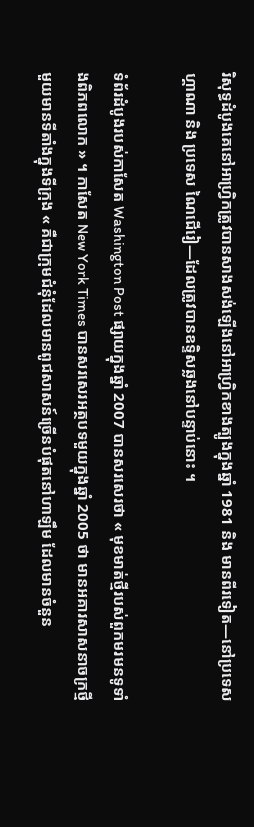រិសុទ្ធដំបូងគេនៅអាហ្រ្វិកត្រូវបានសាងសង់ឡើងនៅអាហ្វ្រិកខាងត្បូងក្នុងឆ្នាំ 1981 និង មានពីរទៀត—នៅប្រទេស ហ្គាណា និង ប្រទេស ណៃជើរៀ—ដែលត្រូវបានឧទ្ទិសឆ្លងនៅបន្ទាប់នោះ ។

ទំព័រដំបូងរបស់កាសែត Washington Post ផ្សាយក្នុងឆ្នាំ 2007 បានសរសេរថា « មុខមាត់ថ្មីរបស់ពួកមរមនទូទាំងពិភពលោក » ។ កាសែត New York Times បានសរសេរអត្ថបទមួយក្នុងឆ្នាំ 2005 ថា មានអគារសាសនាចក្រថ្មីមួយមានទីតាំងក្នុងទីក្រុង « គឺជាក្រុមជំនុំដែលមានពូជសាសន៍ច្រើនបំផុតនៅហាឡឹម ដែលមានចំនួន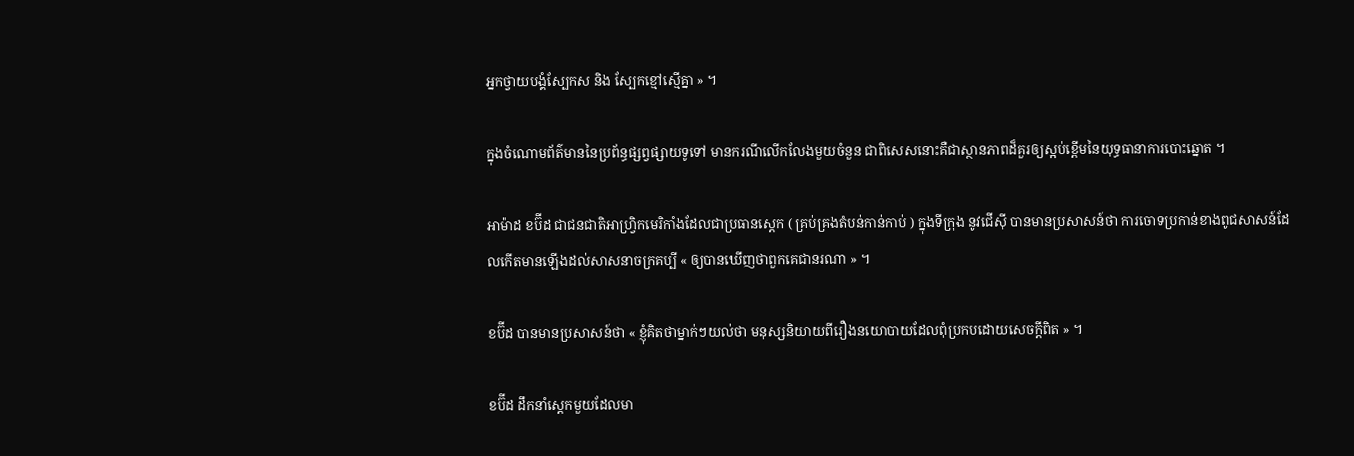អ្នកថ្វាយបង្គំស្បែកស និង ស្បែកខ្មៅស្មើគ្នា » ។

ក្នុងចំណោមព័ត៌មាននៃប្រព័ន្ធផ្សព្វផ្សាយទូទៅ មានករណីលើកលែងមួយចំនួន ជាពិសេសនោះគឺជាស្ថានភាពដ៏គួរឲ្យស្អប់ខ្ពើមនៃយុទ្ធធានាការបោះឆ្នោត ។

អាម៉ាដ ខប៊ីដ ជាជនជាតិអាហ្វិ្រកមេរិកាំងដែលជាប្រធានស្តេក ( គ្រប់គ្រងតំបន់កាន់កាប់ ) ក្នុងទីក្រុង នូវជើស៊ី បានមានប្រសាសន៍ថា ការចោទប្រកាន់ខាងពូជសាសន៍ដែលកើតមានឡើងដល់សាសនាចក្រគប្បី « ឲ្យបានឃើញថាពួកគេជានរណា » ។

ខប៊ីដ បានមានប្រសាសន៍ថា « ខ្ញុំគិតថាម្នាក់ៗយល់ថា មនុស្សនិយាយពីរឿងនយោបាយដែលពុំប្រកបដោយសេចក្ដីពិត » ។

ខប៊ីដ ដឹកនាំស្តេកមួយដែលមា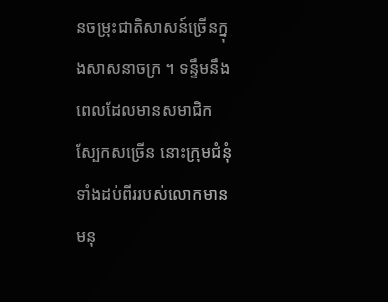នចម្រុះជាតិសាសន៍ច្រើនក្នុងសាសនាចក្រ ។ ទន្ទឹមនឹងពេលដែលមានសមាជិកស្បែកសច្រើន នោះក្រុមជំនុំទាំងដប់ពីររបស់លោកមានមនុ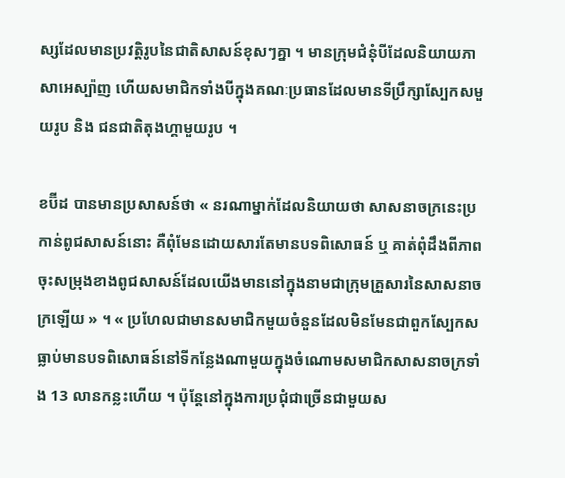ស្សដែលមានប្រវត្តិរូបនៃជាតិសាសន៍ខុសៗគ្នា ។ មានក្រុមជំនុំបីដែលនិយាយភាសាអេស្ប៉ាញ ហើយសមាជិកទាំងបីក្នុងគណៈប្រធានដែលមានទីប្រឹក្សាស្បែកសមួយរូប និង ជនជាតិតុងហ្គាមួយរូប ។

ខប៊ីដ បានមានប្រសាសន៍ថា « នរណាម្នាក់ដែលនិយាយថា សាសនាចក្រនេះប្រកាន់ពូជសាសន៍នោះ គឺពុំមែនដោយសារតែមានបទពិសោធន៍ ឬ គាត់ពុំដឹងពីភាពចុះសម្រុងខាងពូជសាសន៍ដែលយើងមាននៅក្នុងនាមជាក្រុមគ្រួសារនៃសាសនាចក្រឡើយ » ។ « ប្រហែលជាមានសមាជិកមួយចំនួនដែលមិនមែនជាពួកស្បែកសធ្លាប់មានបទពិសោធន៍នៅទីកន្លែងណាមួយក្នុងចំណោមសមាជិកសាសនាចក្រទាំង 13 លានកន្លះហើយ ។ ប៉ុន្តែនៅក្នុងការប្រជុំជាច្រើនជាមួយស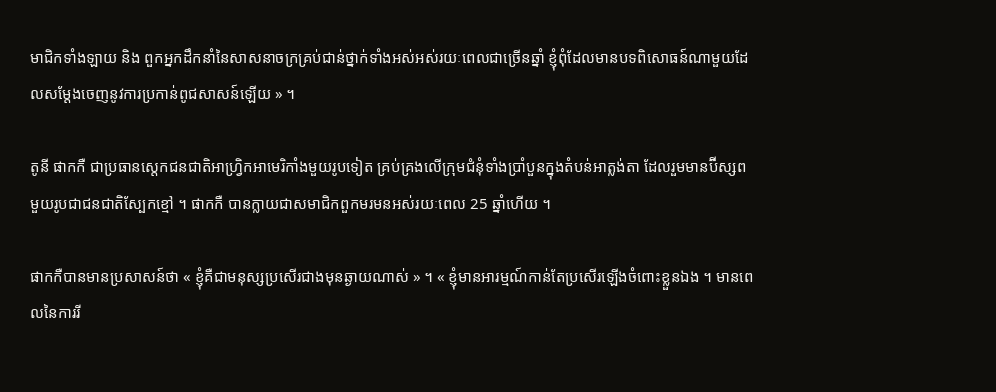មាជិកទាំងឡាយ និង ពួកអ្នកដឹកនាំនៃសាសនាចក្រគ្រប់ជាន់ថ្នាក់ទាំងអស់អស់រយៈពេលជាច្រើនឆ្នាំ ខ្ញុំពុំដែលមានបទពិសោធន៍ណាមួយដែលសម្ដែងចេញនូវការប្រកាន់ពូជសាសន៍ឡើយ » ។

តូនី ផាកកឺ ជាប្រធានស្តេកជនជាតិអាហ្រ្វិកអាមេរិកាំងមួយរូបទៀត គ្រប់គ្រងលើក្រុមជំនុំទាំងប្រាំបួនក្នុងតំបន់អាត្លង់តា ដែលរួមមានប៊ីស្សពមួយរូបជាជនជាតិស្បែកខ្មៅ ។ ផាកកឺ បានក្លាយជាសមាជិកពួកមរមនអស់រយៈពេល 25 ឆ្នាំហើយ ។

ផាកកឺបានមានប្រសាសន៍ថា « ខ្ញុំគឺជាមនុស្សប្រសើរជាងមុនឆ្ងាយណាស់ » ។ « ខ្ញុំមានអារម្មណ៍កាន់តែប្រសើរឡើងចំពោះខ្លួនឯង ។ មានពេលនៃការរី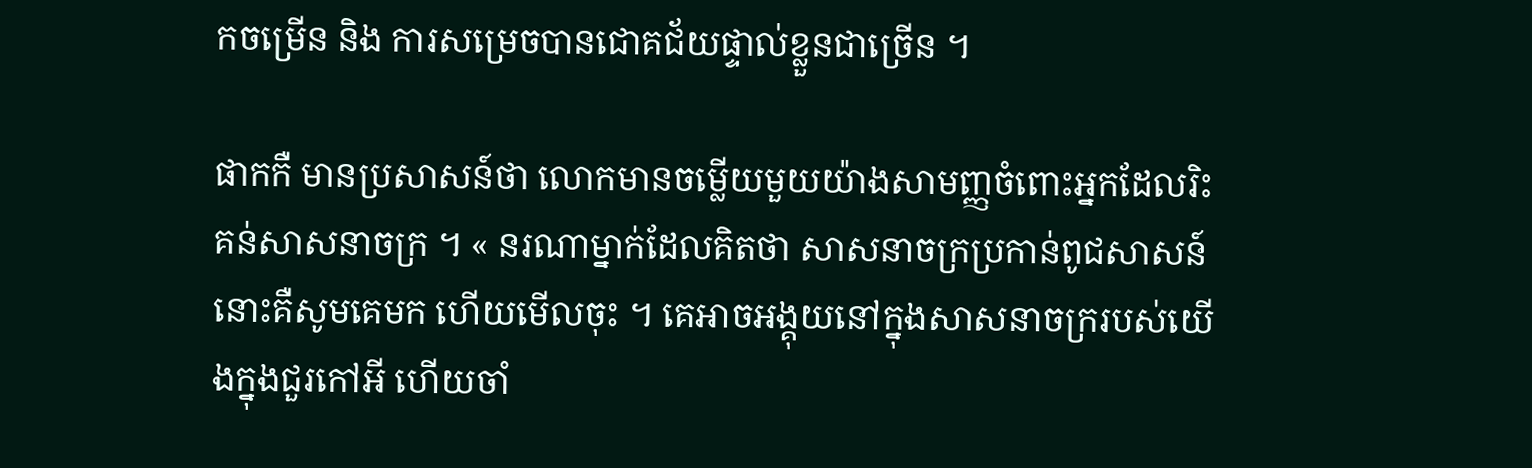កចម្រើន និង ការសម្រេចបានជោគជ័យផ្ទាល់ខ្លួនជាច្រើន ។

ផាកកឺ មានប្រសាសន៍ថា លោកមានចម្លើយមួយយ៉ាងសាមញ្ញចំពោះអ្នកដែលរិះគន់សាសនាចក្រ ។ « នរណាម្នាក់ដែលគិតថា សាសនាចក្រប្រកាន់ពូជសាសន៍នោះគឺសូមគេមក ហើយមើលចុះ ។ គេអាចអង្គុយនៅក្នុងសាសនាចក្ររបស់យើងក្នុងជួរកៅអី ហើយចាំ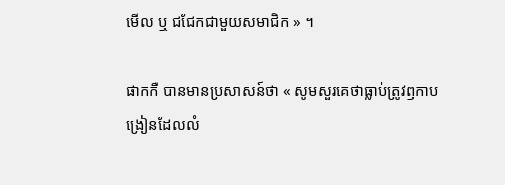មើល ឬ ជជែកជាមួយសមាជិក » ។

ផាកកឺ បានមានប្រសាសន៍ថា « សូមសួរគេថាធ្លាប់ត្រូវឭកាបង្រៀនដែលលំ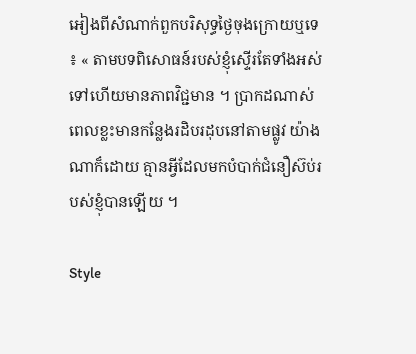អៀងពីសំណាក់ពួកបរិសុទ្ធថ្ងៃចុងក្រោយឬទេ ៖ ‍« តាមបទពិសោធន៍របស់ខ្ញុំស្ទើរតែទាំងអស់ទៅហើយមានភាពវិជ្ជមាន ។ ប្រាកដណាស់ ពេលខ្លះមានកន្លែងរដិបរដុបនៅតាមផ្លូវ យ៉ាងណាក៏ដោយ គ្មានអ្វីដែលមកបំបាក់ជំនឿស៊ប់របស់ខ្ញុំបានឡើយ ។

Style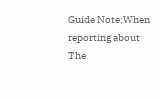Guide Note:When reporting about The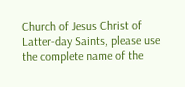Church of Jesus Christ of Latter-day Saints, please use the complete name of the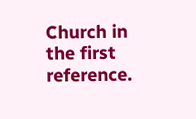Church in the first reference.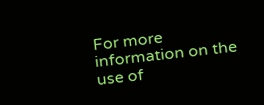For more information on the use of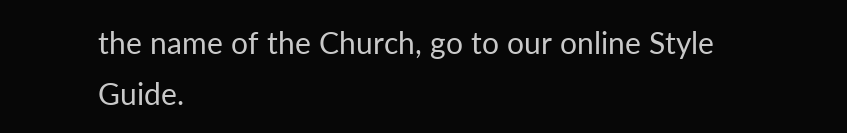the name of the Church, go to our online Style Guide.